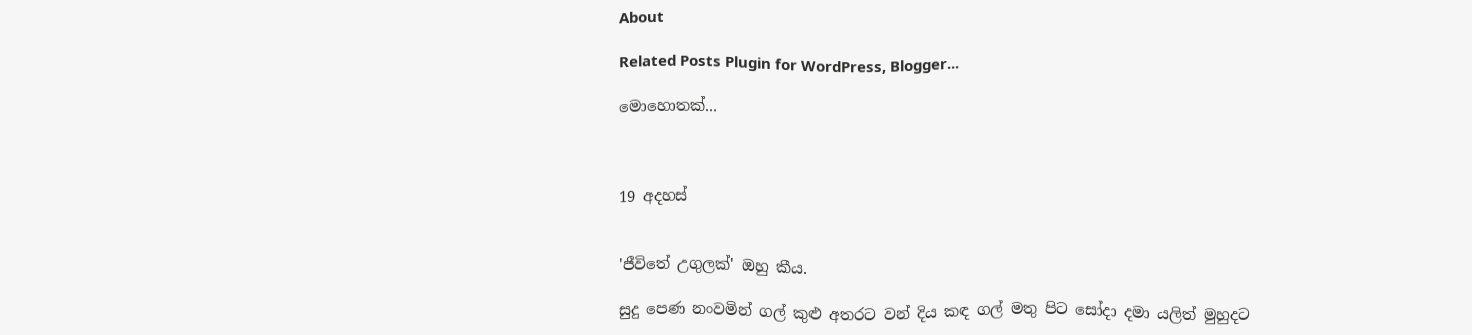About

Related Posts Plugin for WordPress, Blogger...

මොහොතක්...



19 අදහස්


'ජීවිතේ උගුලක්' ඔහු කීය.

සුදු පෙණ නංවමින් ගල් කුළු අතරට වන් දිය කඳ ගල් මතු පිට සෝදා දමා යලිත් මුහුදට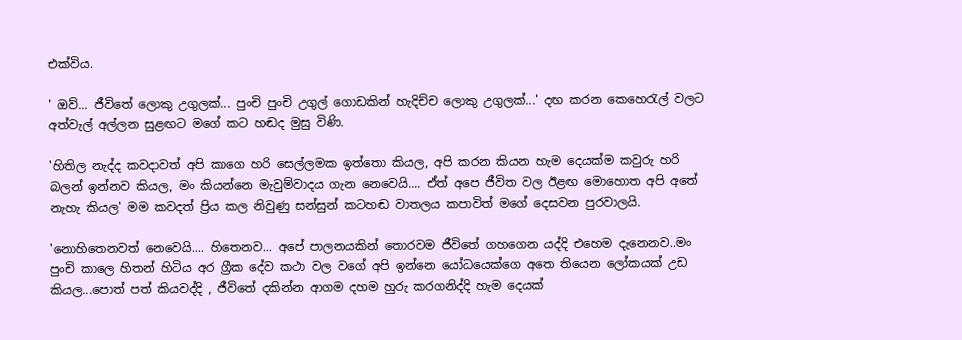එක්විය.

' ඔව්... ජීවිතේ ලොකු උගුලක්... පුංචි පුංචි උගුල් ගොඩකින් හැදිච්ච ලොකු උගුලක්...' දඟ කරන කෙහෙරැල් වලට අත්වැල් අල්ලන සුළඟට මගේ කට හඬද මුසු විණි.

'හිතිල නැද්ද කවදාවත් අපි කාගෙ හරි සෙල්ලමක ඉත්තො කියල, අපි කරන කියන හැම දෙයක්ම කවුරු හරි බලන් ඉන්නව කියල, මං කියන්නෙ මැවුම්වාදය ගැන නෙවෙයි.... ඒත් අපෙ ජීවිත වල ඊළඟ මොහොත අපි අතේ නැහැ කියල' මම කවදත් ප්‍රිය කල නිවුණු සන්සුන් කටහඬ වාතලය කපාවිත් මගේ දෙසවන පුරවාලයි.

'නොහිතෙනවත් නෙවෙයි.... හිතෙනව... අපේ පාලනයකින් තොරවම ජීවිතේ ගහගෙන යද්දි එහෙම දැනෙනව..මං පුංචි කාලෙ හිතන් හිටිය අර ග්‍රීක දේව කථා වල වගේ අපි ඉන්නෙ යෝධයෙක්ගෙ අතෙ තියෙන ලෝකයක් උඩ කියල...පොත් පත් කියවද්දි , ජීවිතේ දකින්න ආගම දහම හුරු කරගනිද්දි හැම දෙයක්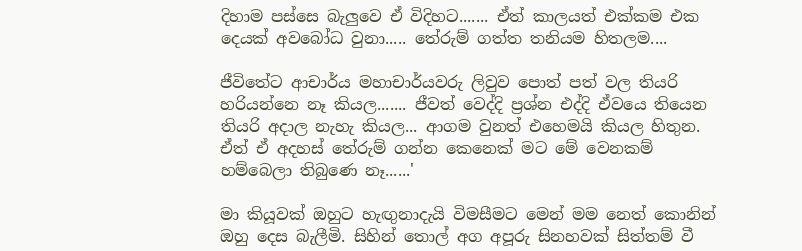දිහාම පස්සෙ බැලුවෙ ඒ විදිහට....... ඒත් කාලයත් එක්කම එක දෙයක් අවබෝධ වුනා..... තේරුම් ගත්ත තනියම හිතලම....

ජීවිතේට ආචාර්ය මහාචාර්යවරු ලිවුව පොත් පත් වල තියරි හරියන්නෙ නෑ කියල....... ජීවත් වෙද්දි ප්‍රශ්න එද්දි ඒවයෙ තියෙන තියරි අදාල නැහැ කියල... ආගම වුනත් එහෙමයි කියල හිතුන. ඒත් ඒ අදහස් තේරුම් ගන්න කෙනෙක් මට මේ වෙනකම් හම්බෙලා තිබුණෙ නෑ......'

මා කියූවක් ඔහුට හැඟුනාදැයි විමසීමට මෙන් මම නෙත් කොනින් ඔහු දෙස බැලීමි. සිහින් තොල් අග අපූරු සිනහවක් සිත්තම් වී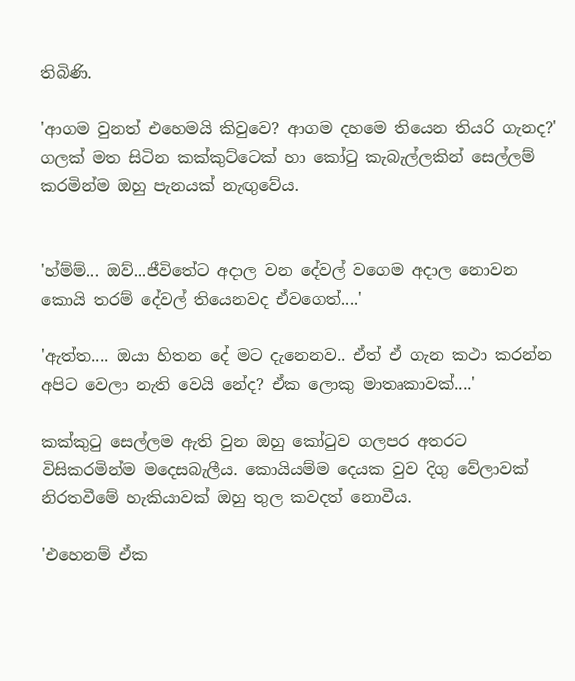තිබිණි.

'ආගම වුනත් එහෙමයි කිවුවෙ? ආගම දහමෙ තියෙන තියරි ගැනද?' ගලක් මත සිටින කක්කුට්ටෙක් හා කෝටු කැබැල්ලකින් සෙල්ලම් කරමින්ම ඔහු පැනයක් නැඟුවේය.


'හ්ම්ම්... ඔව්...ජීවිතේට අදාල වන දේවල් වගෙම අදාල නොවන කොයි තරම් දේවල් තියෙනවද ඒවගෙත්....'

'ඇත්ත.... ඔයා හිතන දේ මට දැනෙනව.. ඒත් ඒ ගැන කථා කරන්න අපිට වෙලා නැති වෙයි නේද? ඒක ලොකු මාතෘකාවක්....'

කක්කුටු සෙල්ලම ඇති වුන ඔහු කෝටුව ගලපර අතරට විසිකරමින්ම මදෙසබැලීය. කොයියම්ම දෙයක වුව දිගු වේලාවක් නිරතවීමේ හැකියාවක් ඔහු තුල කවදත් නොවීය.

'එහෙනම් ඒක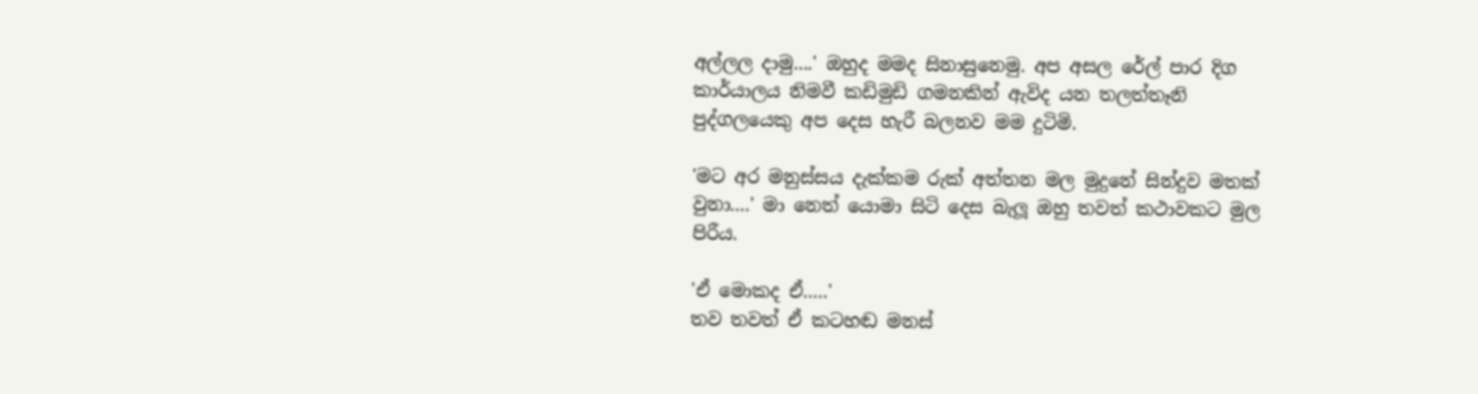අල්ලල දාමු....' ඔහුද මමද සිනාසුනෙමු. අප අසල රේල් පාර දිග කාර්යාලය නිමවී කඩිමුඩි ගමනකින් ඇවිද යන තලත්තෑනි පුද්ගලයෙකු අප දෙස හැරී බලනව මම දුටිමි.

'මට අර මනුස්සය දැක්කම රුක් අත්තන මල මුදුනේ සින්දුව මතක් වුනා....' මා නෙත් යොමා සිටි දෙස බැලූ ඔහු තවත් කථාවකට මුල පිරීය.

'ඒ මොකද ඒ.....'
තව තවත් ඒ කටහඬ මනස්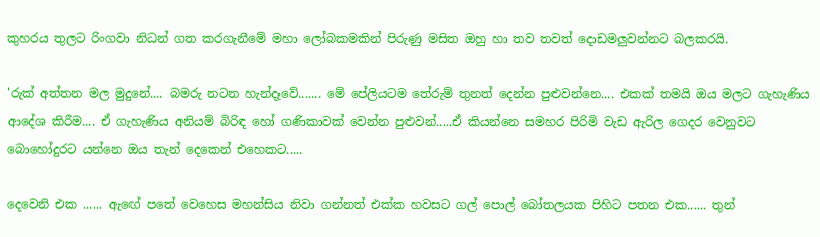කුහරය තුලට රිංගවා නිධන් ගත කරගැනීමේ මහා ලෝබකමකින් පිරුණු මසිත ඔහු හා තව තවත් දොඩමලුවන්නට බලකරයි.

'රුක් අත්තන මල මුදුනේ.... බමරු නටන හැන්දෑවේ....... මේ පේලියටම තේරුම් තුනත් දෙන්න පුළුවන්නෙ.... එකක් තමයි ඔය මලට ගැහැණිය ආදේශ කිරීම.... ඒ ගැහැණිය අනියම් බිරිඳ හෝ ගණිකාවක් වෙන්න පුළුවන්.....ඒ කියන්නෙ සමහර පිරිමි වැඩ ඇරිල ගෙදර වෙනුවට බොහෝදුරට යන්නෙ ඔය තැන් දෙකෙන් එහෙකට.....

දෙවෙනි එක ...... ඇඟේ පතේ වෙහෙස මහන්සිය නිවා ගන්නත් එක්ක හවසට ගල් පොල් බෝතලයක පිහිට පතන එක...... තුන්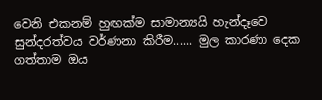වෙනි එකනම් හුඟක්ම සාමාන්‍යයි හැන්දෑවෙ සුන්දරත්වය වර්ණනා කිරීම...... මුල කාරණා දෙක ගත්තාම ඔය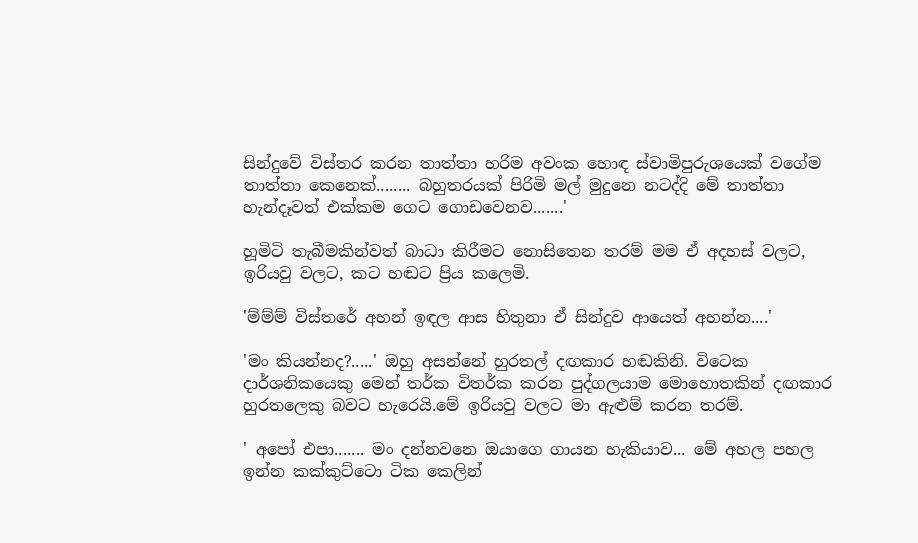සින්දුවේ විස්තර කරන තාත්තා හරිම අවංක හොඳ ස්වාමිපුරුශයෙක් වගේම තාත්තා කෙනෙක්........ බහුතරයක් පිරිමි මල් මුදුනෙ නටද්දි මේ තාත්තා හැන්දෑවත් එක්කම ගෙට ගොඩවෙනව.......'

හූමිටි තැබීමකින්වත් බාධා කිරීමට නොසිතෙන තරම් මම ඒ අදහස් වලට, ඉරියවු වලට, කට හඬට ප්‍රිය කලෙමි.

'ම්ම්ම් විස්තරේ අහන් ඉඳල ආස හිතුනා ඒ සින්දුව ආයෙත් අහන්න....'

'මං කියන්නද?.....' ඔහු අසන්නේ හුරතල් දඟකාර හඬකිනි. විටෙක දාර්ශනිකයෙකු මෙන් තර්ක විතර්ක කරන පුද්ගලයාම මොහොතකින් දඟකාර හුරතලෙකු බවට හැරෙයි.මේ ඉරියවු වලට මා ඇළුම් කරන තරම්.

' අපෝ එපා....... මං දන්නවනෙ ඔයාගෙ ගායන හැකියාව... මේ අහල පහල ඉන්න කක්කුට්ටො ටික කෙලින්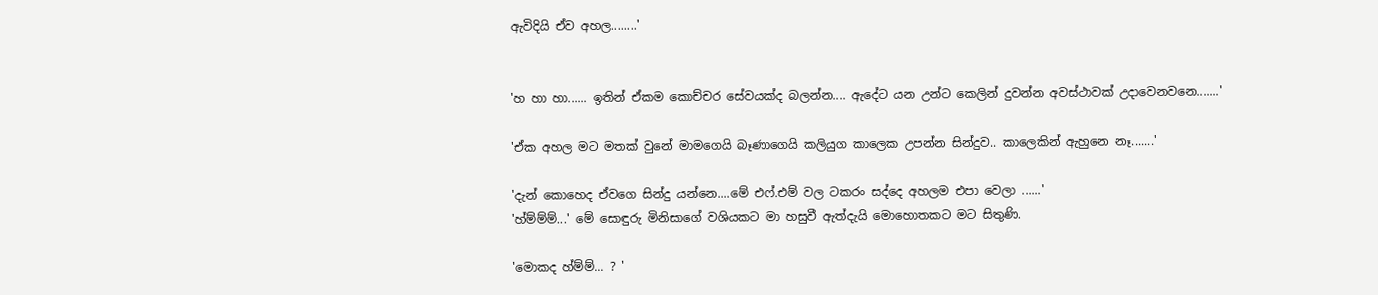ඇවිදියි ඒව අහල........'


'හ හා හා...... ඉතින් ඒකම කොච්චර සේවයක්ද බලන්න.... ඇදේට යන උන්ට කෙලින් දුවන්න අවස්ථාවක් උදාවෙනවනෙ.......'

'ඒක අහල මට මතක් වුනේ මාමගෙයි බෑණාගෙයි කලියුග කාලෙක උපන්න සින්දුව.. කාලෙකින් ඇහුනෙ නෑ.......'

'දැන් කොහෙද ඒවගෙ සින්දු යන්නෙ....මේ එෆ්.එම් වල ටකරං සද්දෙ අහලම එපා වෙලා ......'
'හ්ම්ම්ම්...' මේ සොඳුරු මිනිසාගේ වශියකට මා හසුවී ඇත්දැයි මොහොතකට මට සිතුණි.

'මොකද හ්ම්ම්... ? '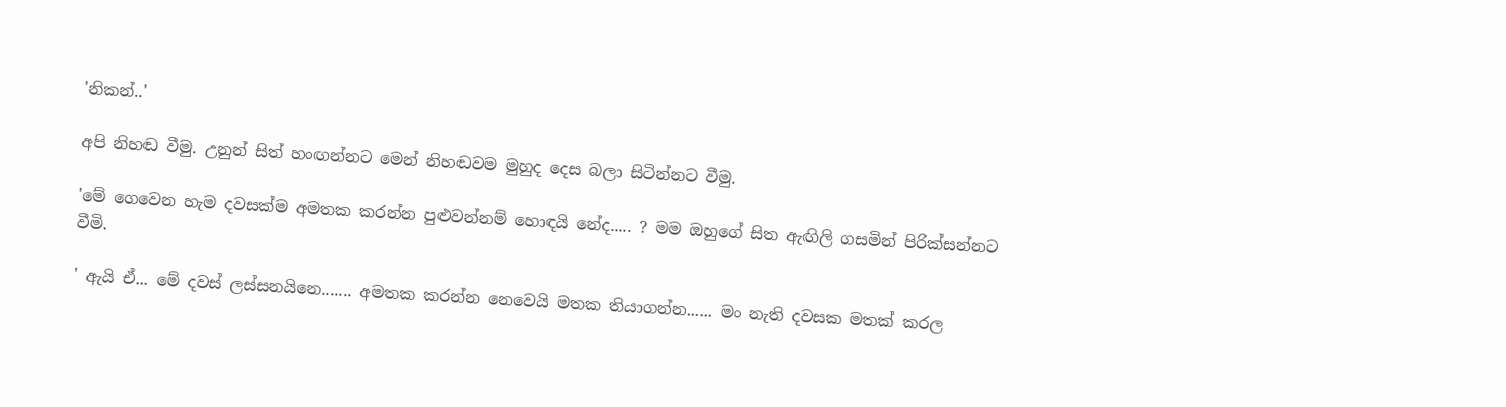'නිකන්..'

අපි නිහඬ වීමු. උනුන් සිත් හංඟන්නට මෙන් නිහඬවම මුහුද දෙස බලා සිටින්නට වීමු.

'මේ ගෙවෙන හැම දවසක්ම අමතක කරන්න පුළුවන්නම් හොඳයි නේද..... ? මම ඔහුගේ සිත ඇඟිලි ගසමින් පිරික්සන්නට වීමි.

' ඇයි ඒ... මේ දවස් ලස්සනයිනෙ....... අමතක කරන්න නෙවෙයි මතක තියාගන්න...... මං නැති දවසක මතක් කරල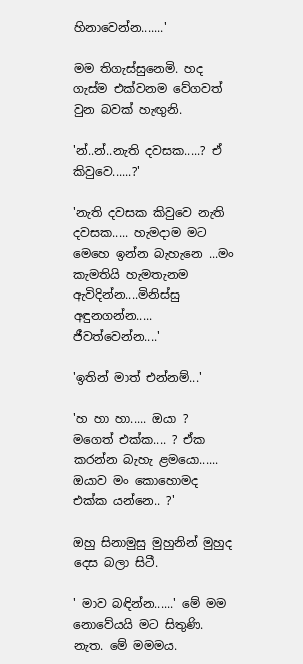හිනාවෙන්න.......'

මම තිගැස්සුනෙමි. හද ගැස්ම එක්වනම වේගවත් වුන බවක් හැඟුනි.

'න්..න්..නැති දවසක.....? ඒ කිවුවෙ......?'

'නැති දවසක කිවුවෙ නැති දවසක..... හැමදාම මට මෙහෙ ඉන්න බැහැනෙ ...මං කැමතියි හැමතැනම ඇවිදින්න....මිනිස්සු අඳුනගන්න..... ජීවත්වෙන්න....'

'ඉතින් මාත් එන්නම්...'

'හ හා හා..... ඔයා ? මගෙත් එක්ක.... ? ඒක කරන්න බැහැ ළමයො...... ඔයාව මං කොහොමද එක්ක යන්නෙ.. ?'

ඔහු සිනාමුසු මුහුනින් මුහුද දෙස බලා සිටී.

' මාව බඳින්න......' මේ මම නොවේයයි මට සිතුණි. නැත. මේ මමමය.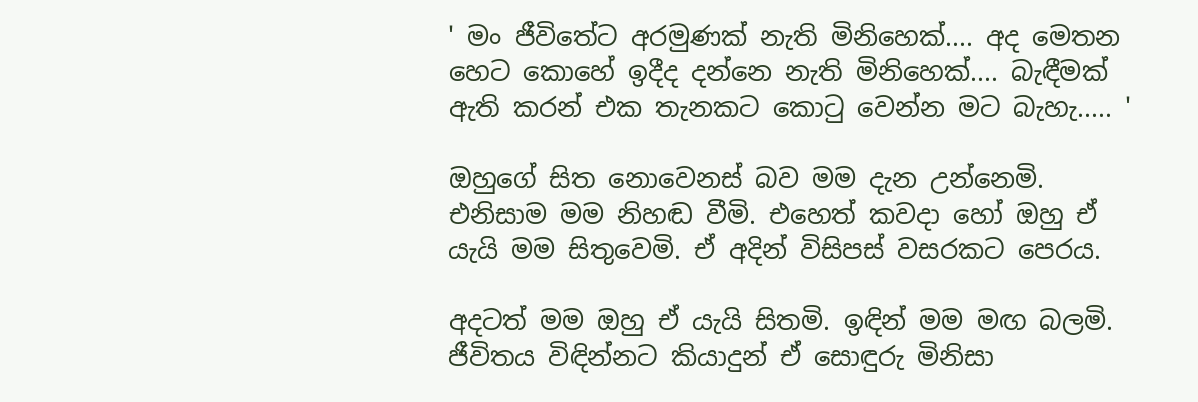' මං ජීවිතේට අරමුණක් නැති මිනිහෙක්.... අද මෙතන හෙට කොහේ ඉදීද දන්නෙ නැති මිනිහෙක්.... බැඳීමක් ඇති කරන් එක තැනකට කොටු වෙන්න මට බැහැ..... '

ඔහුගේ සිත නොවෙනස් බව මම දැන උන්නෙමි. එනිසාම මම නිහඬ වීමි. එහෙත් කවදා හෝ ඔහු ඒ යැයි මම සිතුවෙමි. ඒ අදින් විසිපස් වසරකට පෙරය.

අදටත් මම ඔහු ඒ යැයි සිතමි. ඉඳින් මම මඟ බලමි. ජීවිතය විඳින්නට කියාදුන් ඒ සොඳුරු මිනිසා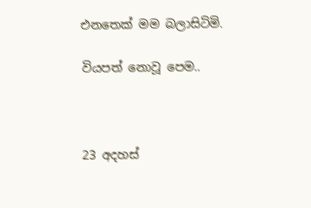එනතෙක් මම බලාසිටිමි.

වියපත් නොවූ පෙම..



23 අදහස්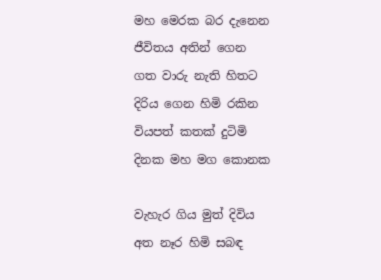මහ මෙරක බර දැනෙන
ජීවිතය අතින් ගෙන
ගත වාරු නැති හිතට
දිරිය ගෙන හිමි රකින
වියපත් කතක් දුටිමි
දිනක මහ මග කොනක

වැහැර ගිය මුත් දිවිය
අත නෑර හිමි සබඳ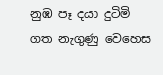නුඹ පෑ දයා දුටිමි
ගත නැගුණු වෙ‍හෙස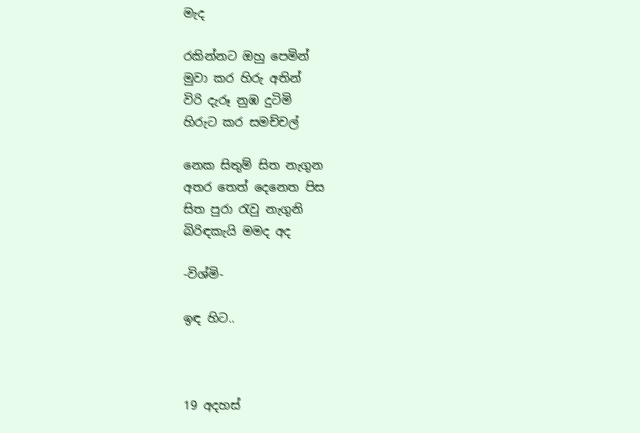මැද

රකින්නට ඔහු පෙමින්
මුවා කර හිරු අතින්
විරි දැරූ නුඹ දුටිමි
හිරුට කර සමච්චල්

නෙක සිතුම් සිත නැගුන
අතර තෙත් දෙනෙත පිස
සිත පුරා රැවු නැගුනි
බිරිඳකැයි මමද අද

-විශ්මි-

ඉඳ හිට..



19 අදහස්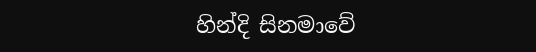හින්දි සිනමාවේ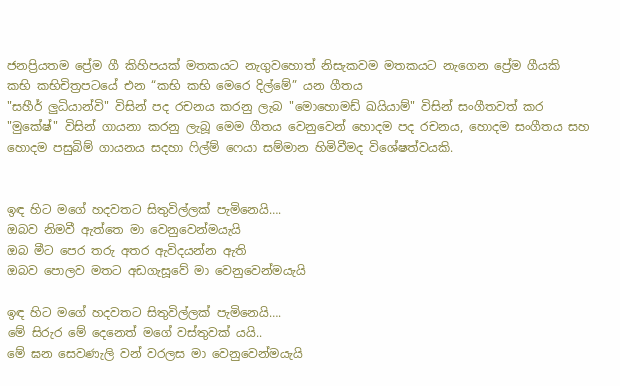ජනප්‍රියතම ප්‍රේම ගී කිහිපයක් මතකයට නැගුවහොත් නිසැකවම මතකයට නැගෙන ප්‍රේම ගීයකි
කභි කභිචිත්‍රපටයේ එන “කභි කභි මෙරෙ දිල්මේ” යන ගීතය
"සහීර් ලුධියාන්වි" විසින් පද රචනය කරනු ලැබ "මොහොමඩ් ඛයියාම්" විසින් සංගීතවත් කර "මුකේෂ්" විසින් ගායනා කරනු ලැබූ මෙම ගීතය වෙනුවෙන් හොදම පද රචනය, හොදම සංගීතය සහ හොදම පසුබිම් ගායනය සදහා ෆිල්ම් ‍ෆෙයා සම්මාන හිමිවීමද විශේෂත්වයකි.


ඉඳ හිට මගේ හදවතට සිතුවිල්ලක් පැමිනෙයි….
ඔබව නිමවී ඇත්තෙ මා වෙනුවෙන්මයැයි
ඔබ මීට පෙර තරු අතර ඇවිදයන්න ඇති
ඔබව පොලව මතට අඩගැසූවේ මා වෙනුවෙන්මයැයි

ඉඳ හිට මගේ හදවතට සිතුවිල්ලක් පැමිනෙයි….
මේ සිරුර මේ දෙනෙත් මගේ වස්තුවක් යයි..
මේ ඝන සෙවණැලි වන් වරලස මා වෙනුවෙන්මයැයි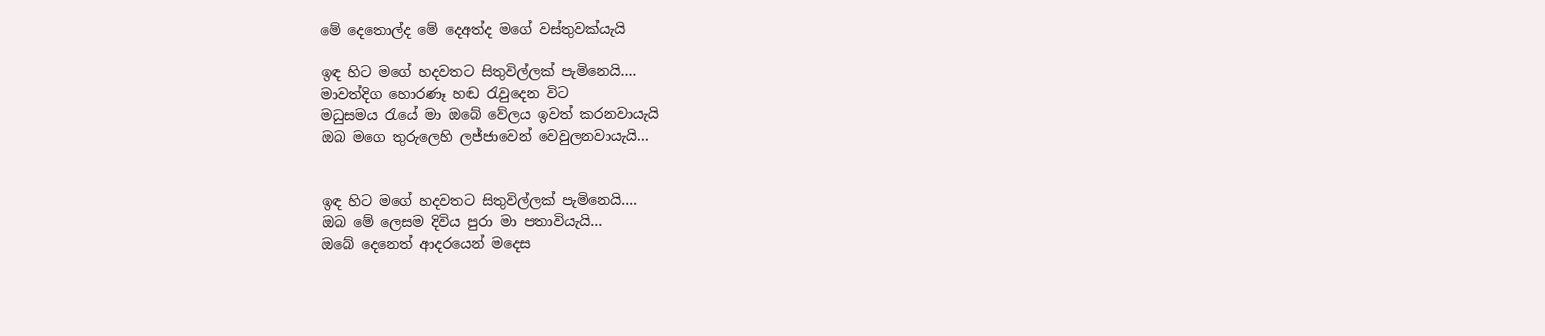මේ දෙතොල්ද මේ දෙඅත්ද මගේ වස්තුවක්යැයි

ඉඳ හිට මගේ හදවතට සිතුවිල්ලක් පැමිනෙයි….
මාවත්දිග හොරණෑ හඬ රැවුදෙන විට
මධුසමය රැයේ මා ඔබේ වේලය ඉවත් කරනවායැයි
ඔබ මගෙ තුරුලෙහි ලජ්ජාවෙන් වෙවුලනවායැයි…


ඉඳ හිට මගේ හදවතට සිතුවිල්ලක් පැමිනෙයි….
ඔබ මේ ලෙසම දිවිය පුරා මා පතාවියැයි…
ඔබේ දෙනෙත් ආදරයෙන් මදෙස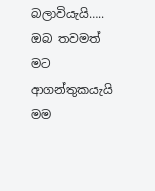බලාවියැයි…..
ඔබ තවමත් මට ආගන්තුකයැයි මම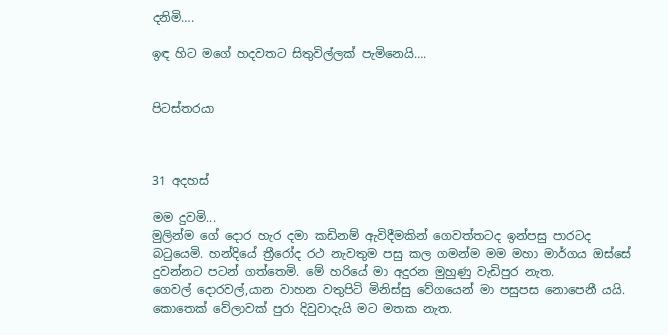දනිමි….

ඉඳ හිට මගේ හදවතට සිතුවිල්ලක් පැමිනෙයි….


පිටස්තරයා



31 අදහස්

මම දුවමි...
මුලින්ම ගේ දොර හැර දමා කඩිනම් ඇවිදීමකින් ගෙවත්තටද ඉන්පසු පාරටද බටුයෙමි. හන්දියේ ත්‍රීරෝද රථ නැවතුම පසු කල ගමන්ම මම මහා මාර්ගය ඔස්සේ දුවන්නට පටන් ගත්තෙමි. මේ හරියේ මා අදුරන මුහුණු වැඩිපුර නැත.
ගෙවල් දොරවල්,යාන වාහන වතුපිටි මිනිස්සු වේගයෙන් මා පසුපස නොපෙනී යයි.
කොතෙක් වේලාවක් පුරා දිවුවාදැයි මට මතක නැත.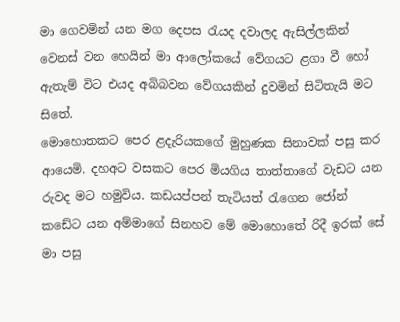මා ගෙවමින් යන මග දෙපස රැයද දවාලද ඇසිල්ලකින් වෙනස් වන හෙයින් මා ආලෝකයේ වේගයට ළගා වී හෝ ඇතැම් විට එයද අබිබවන වේගයකින් දුවමින් සිටිතැයි මට සිතේ.
මොහොතකට පෙර ළදැරියකගේ මුහුණක සිනාවක් පසු කර ආයෙමි. දහඅට වසකට පෙර මියගිය තාත්තාගේ වැඩට යන රුවද මට හමුවිය. කඩයප්පන් තැටියත් රැගෙන ජෝන් කඩේට යන අම්මාගේ සිනහව මේ මොහොතේ රිදී ඉරක් සේ මා පසු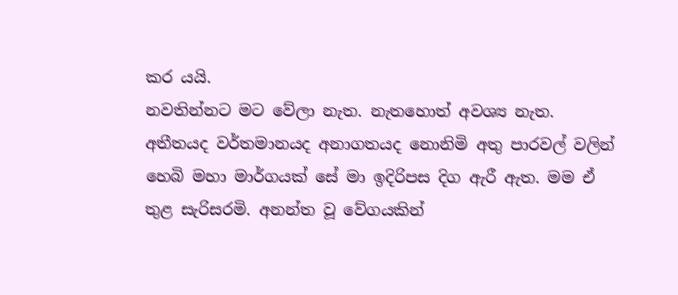කර යයි.
නවතින්නට මට වේලා නැත. නැතහොත් අවශ්‍ය නැත. අතීතයද වර්තමානයද අනාගතයද නොනිමි අතු පාරවල් වලින් හෙබි මහා මාර්ගයක් සේ මා ඉදිරිපස දිග ඇරී ඇත. මම ඒ තුළ සැරිසරමි. අනන්ත වූ වේගයකින්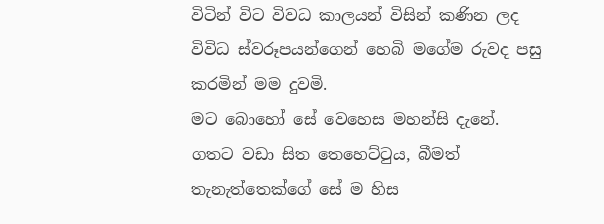විටින් විට විවධ කාලයන් විසින් කණින ලද විවිධ ස්වරූප‍යන්ගෙන් හෙබි මගේම රුවද පසු කරමින් මම දුවමි.
මට බොහෝ සේ වෙහෙස මහන්සි දැනේ. ගතට වඩා සිත තෙහෙට්ටුය, බීමත් තැනැත්තෙක්ගේ සේ ම හිස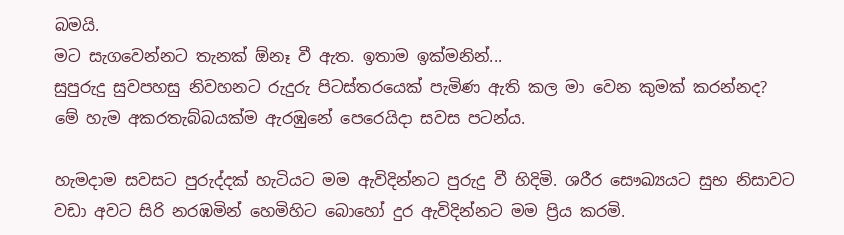බමයි.
මට සැගවෙන්නට තැනක් ඕනෑ වී ඇත. ඉතාම ඉක්මනින්...
සුපුරුදු සුවපහසු නිවහනට රුදුරු පිටස්තරයෙක් පැමිණ ඇති කල මා වෙන කුමක් කරන්නද?
මේ හැම අකරතැබ්බයක්ම ඇරඹුනේ පෙ‍රෙයිදා සවස පටන්ය.

හැමදාම සවසට පුරුද්දක් හැටියට මම ඇවිදින්නට පුරුදු වී හිදිමි. ශරීර සෞඛ්‍යයට සුභ නිසාවට වඩා අවට සිරි නරඹමින් හෙමිහිට බොහෝ දුර ඇවිදින්නට මම ප්‍රිය කරමි.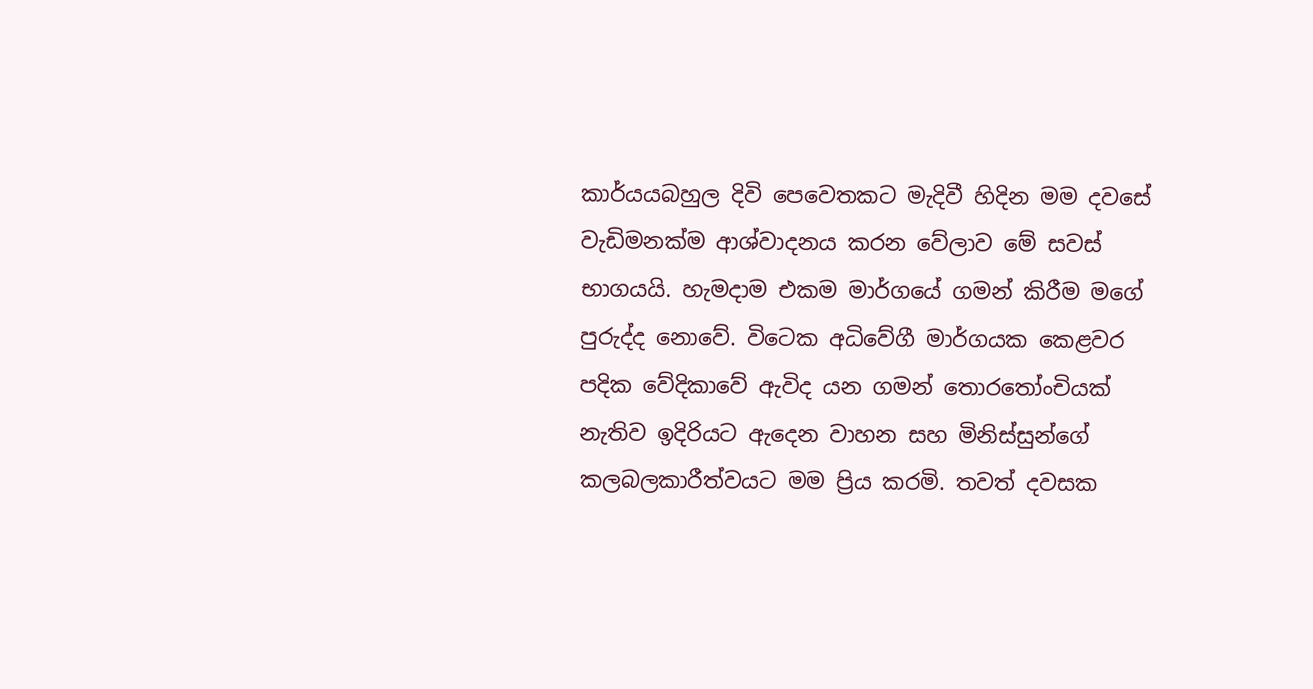කාර්යයබහුල දිවි පෙවෙතකට මැදිවී හිදින මම දවසේ වැඩිමනක්ම ආශ්වාදනය කරන වේලාව මේ සවස් භාගයයි. හැමදාම එකම මාර්ගයේ ගමන් කිරීම මගේ පුරුද්ද නොවේ. විටෙක අධිවේගී මාර්ගයක කෙළවර පදික වේදිකාවේ ඇවිද යන ගමන් තොරතෝංචියක් නැතිව ඉදිරියට ඇදෙන වාහන සහ මිනිස්සුන්ගේ කලබලකාරීත්වයට මම ප්‍රිය කරමි. තවත් දවසක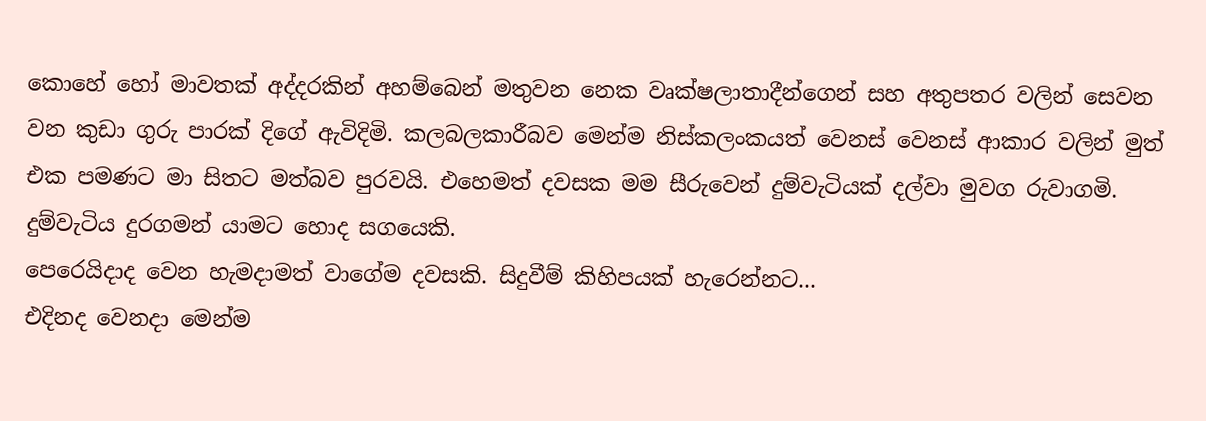කොහේ හෝ මාවතක් අද්දරකින් අහම්බෙන් මතුවන නෙක වෘක්ෂලාතාදීන්ගෙන් සහ අතුපතර වලින් සෙවන වන කුඩා ගුරු පාරක් දිගේ ඇවිදිමි. කලබලකාරීබව මෙන්ම නිස්කලංකයත් වෙනස් වෙනස් ආකාර වලින් මුත් එක පමණට මා සිතට මත්බව පුරවයි. එහෙමත් දවසක මම සීරුවෙන් දුම්වැටියක් දල්වා මුවග රුවාගමි. දුම්වැටිය දුරගමන් යාමට හොද සගයෙකි.
පෙරෙයිදාද වෙන හැමදාමත් වාගේම දවසකි. සිදුවීම් කිහිපයක් හැරෙන්නට...
එදිනද වෙනදා මෙන්ම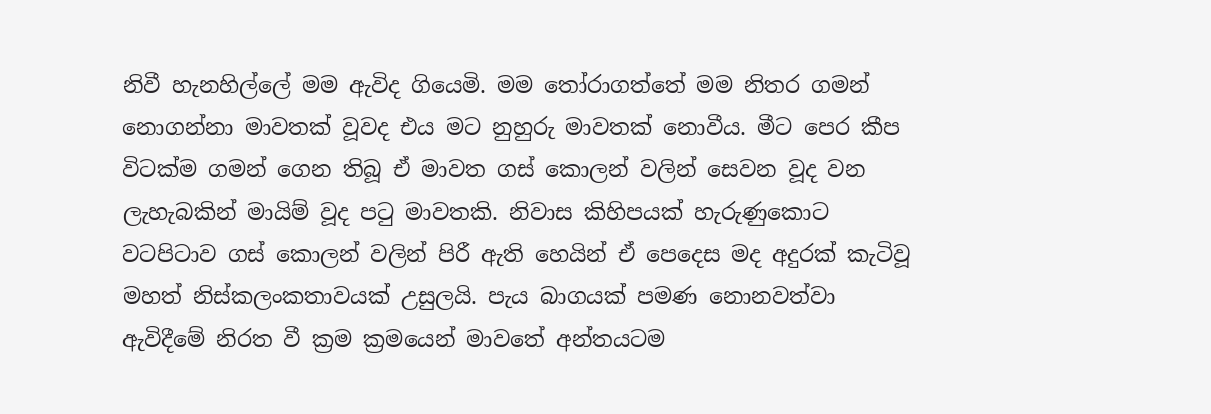නිවී හැනහිල්ලේ මම ඇවිද ගියෙමි. මම තෝරාගත්තේ මම නිතර ගමන් නොගන්නා මාවතක් වූවද එය මට නුහුරු මාවතක් නොවීය. මීට පෙර කීප විටක්ම ගමන් ගෙන තිබූ ඒ මාවත ගස් කොලන් වලින් සෙවන වූද වන ලැහැබකින් මායිම් වූද පටු මාවතකි. නිවාස කිහිපයක් හැරුණුකොට වටපිටාව ගස් කොලන් වලින් පිරී ඇති හෙයින් ඒ පෙදෙස මද අදුරක් කැටිවූ මහත් නිස්කලංකතාවයක් උසුලයි. පැය බාගයක් පමණ නොනවත්වා ඇවිදීමේ නිරත වී ක්‍රම ක්‍රමයෙන් මාවතේ අන්තයටම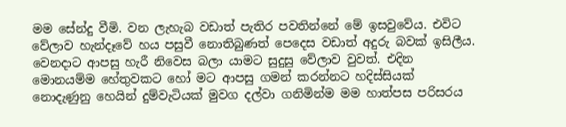මම සේන්දු වීමි. වන ලැහැබ වඩාත් පැතිර පවතින්නේ මේ ඉසවුවේය. එවිට වේලාව හැන්දෑවේ හය පසුවී නොතිබුණත් පෙදෙස වඩාත් අදුරු බවක් ඉසිලීය.
වෙනදාට ආපසු හැරී නිවෙස බලා යාමට සුදුසු වේලාව වුවත්. එදින මොනයම්ම හේතුවකට හෝ මට ආපසු ගමන් කරන්නට හදිස්සියක් නොදැණුනු හෙයින් දුම්වැටියක් මුවග දල්වා ගනිමින්ම මම හාත්පස පරිසරය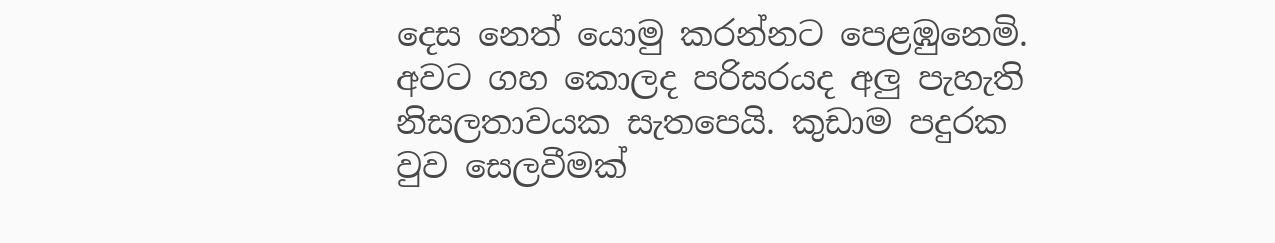දෙස නෙත් යොමු කරන්නට පෙළඹුනෙමි. අවට ගහ කොලද පරිසරයද අලු පැහැති නිසලතාවයක සැතපෙයි. කුඩාම පදුරක වුව සෙලවීමක්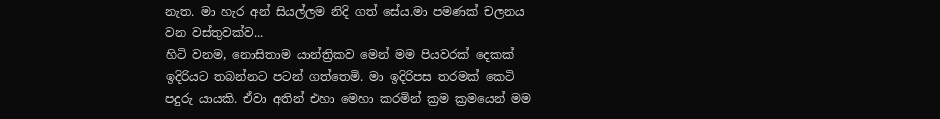නැත. මා හැර අන් සියල්ලම නිදි ගත් සේය.මා පමණක් චලනය වන වස්තුවක්ව...
හිටි වනම, නොසිතාම යාන්ත්‍රිකව මෙන් මම පියවරක් දෙකක් ඉදිරියට තබන්නට පටන් ගත්තෙමි. මා ඉදිරිපස තරමක් කෙටි පදුරු යායකි. ඒවා අතින් එහා මෙහා කරමින් ක්‍රම ක්‍රමයෙන් මම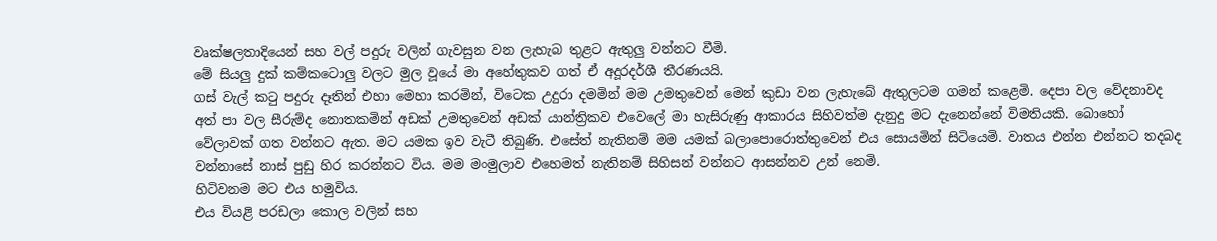වෘක්ෂලතාදියෙන් සහ වල් පදුරු වලින් ගැවසුන වන ලැහැබ තුළට ඇතුලු වන්නට වීමි.
මේ සියලු දුක් කම්කටොලු වලට මුල වූයේ මා අහේතුකව ගත් ඒ අදූරදර්ශී තීරණයයි.
ගස් වැල් කටු පදුරු දෑතින් එහා මෙහා කරමින්, විටෙක උදුරා දමමින් මම උමතුවෙන් මෙන් කුඩා වන ලැහැබේ ඇතුලටම ගමන් කළෙමි. දෙපා වල වේදනාවද අත් පා වල සීරුම්ද නොතකමින් අඩක් උමතුවෙන් අඩක් යාන්ත්‍රිකව එවෙලේ මා හැසිරුණු ආකාරය සිහිවත්ම දැනුදු මට දැනෙන්නේ විමතියකි. බොහෝ වේලාවක් ගත වන්නට ඇත. මට යමක ඉව වැටී තිබුණි. එසේත් නැතිනම් මම යමක් බලාපොරොත්තුවෙන් එය සොයමින් සිටියෙමි. වාතය එන්න එන්නට තදබද වන්නාසේ නාස් පුඩු හිර කරන්නට විය. මම මංමුලාව එහෙමත් නැතිනම් සිහිසන් වන්නට ආසන්නව උන් නෙමි.
හිටිවනම මට එය හමුවිය.
එය වියළි පරඩලා කොල වලින් සහ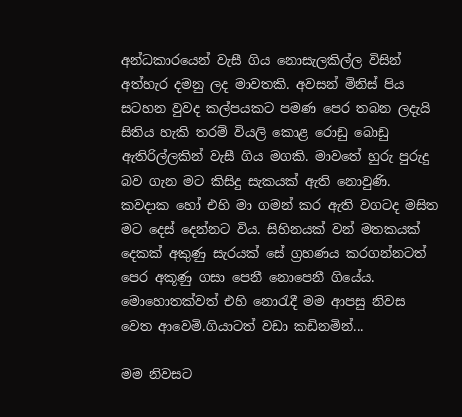අන්ධකාරයෙන් වැසී ගිය නොසැලකිල්ල විසින් අත්හැර දමනු ලද මාවතකි. අවසන් මිනිස් පිය සටහන වුවද කල්පයකට පමණ පෙර තබන ලදැයි සිතිය හැකි තරම් වියලි කොළ රොඩු බොඩු ඇතිරිල්ලකින් වැසී ගිය මගකි. මාවතේ හුරු පුරුදු බව ගැන මට කිසිදු සැකයක් ඇති නොවුණි. කවදාක හෝ එහි මා ගමන් කර ඇති වගටද මසිත මට දෙස් දෙන්නට විය. සිහිනයක් වන් මතකයක් දෙකක් අකුණු සැරයක් සේ ග්‍රහණය කරගන්නටත් පෙර අකූණු ගසා පෙනී නොපෙනී ගියේය.
මොහොතක්වත් එහි නොරැදී මම ආපසු නිවස වෙත ආවෙමි.ගියාටත් වඩා කඩිනමින්...

මම නිවසට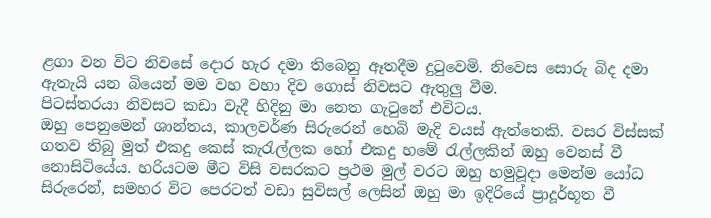ළගා වන විට නිවසේ දොර හැර දමා තිබෙනු ඈතදීම දුටුවෙමි. නිවෙස සොරු බිද දමා ඇතැයි යන බියෙන් මම වහ වහා දිව ගොස් නිවසට ඇතුලු වීම.
පිටස්තරයා නිවසට කඩා වැදී හිදිනු මා නෙත ගැටුනේ එවිටය.
ඔහු පෙනුමෙන් ශාන්තය, කාලවර්ණ සිරුරෙන් හෙබි මැදි වයස් ඇත්තෙකි. වසර විස්සක් ගතව තිබු මුත් එකදු කෙස් කැරැල්ලක ‍හෝ එකදු හමේ රැල්ලකින් ඔහු වෙනස් වී නොසිටියේය. හරියටම මීට විසි වසරකට ප්‍රථම මුල් වරට ඔහු හමුවූදා මෙන්ම යෝධ සිරුරෙන්, සමහර විට පෙරටත් වඩා සුවිසල් ලෙසින් ඔහු මා ඉදිරියේ ප්‍රාදූර්භූත වී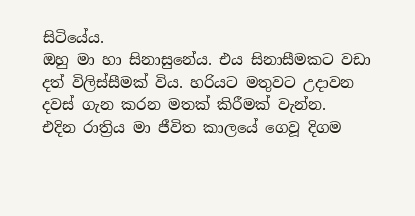සිටියේය.
ඔහු මා හා සිනාසුනේය. එය සිනාසීමකට වඩා දත් විලිස්සීමක් විය. හරියට මතුවට උදාවන දවස් ගැන කරන මතක් කිරීමක් වැන්න.
එදින රාත්‍රිය මා ජීවිත කාලයේ ගෙවූ දිගම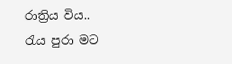රාත්‍රිය විය..
රැය පුරා මට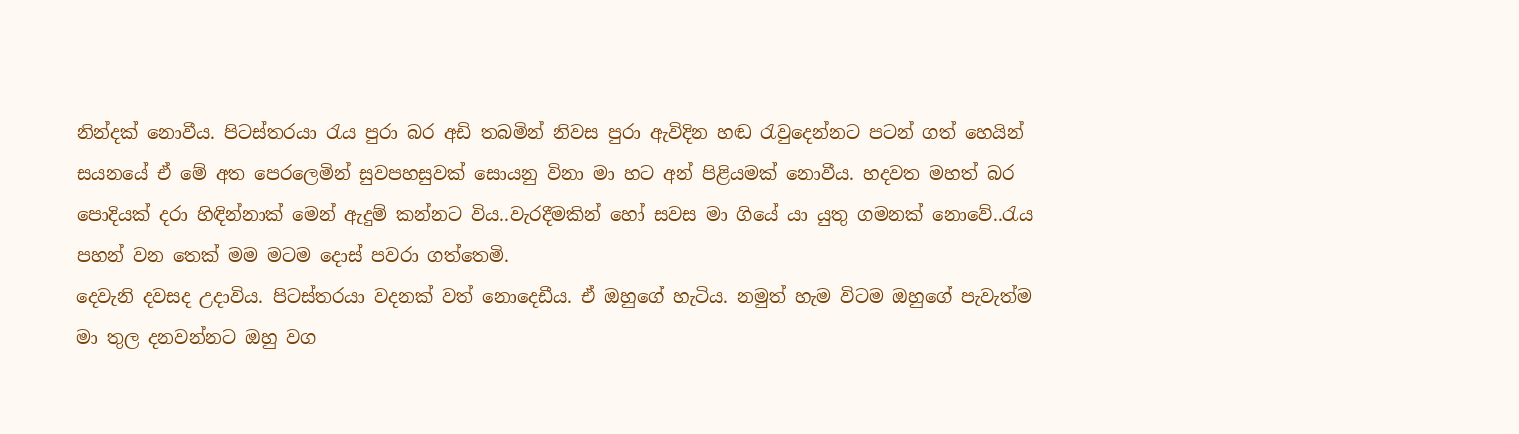නින්දක් නොවීය. පිටස්තරයා රැය පුරා බර අඩි තබමින් නිවස පුරා ඇවිදින හඬ රැවුදෙන්නට පටන් ගත් හෙයින් සයනයේ ඒ මේ අත පෙරලෙමින් සුවපහසුවක් සොයනු විනා මා හට අන් පිළියමක් නොවීය. හදවත මහත් බර පොදියක් දරා හිඳින්නාක් මෙන් ඇදුම් කන්නට විය..වැරදීමකින් හෝ සවස මා ගියේ යා යුතු ගමනක් නොවේ..රැය පහන් වන තෙක් මම මටම දොස් පවරා ගත්තෙමි.
දෙවැනි දවසද උදාවිය. පිටස්තරයා වදනක් වත් නොදෙඩීය. ඒ ඔහුගේ හැටිය. නමුත් හැම විටම ඔහුගේ පැවැත්ම මා තුල දනවන්නට ඔහු වග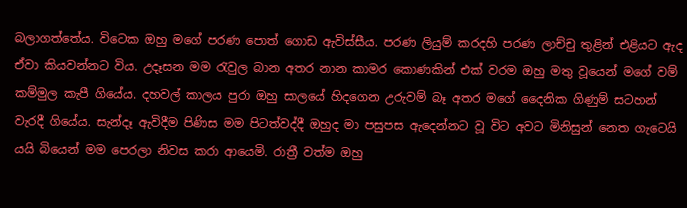බලාගත්තේය. විටෙක ඔහු මගේ පරණ පොත් ගොඩ ඇවිස්සීය. පරණ ලියුම් කරදහි පරණ ලාච්චු තුළින් එළියට ඇද ඒවා කියවන්නට විය. උදෑසන මම රැවුල බාන අතර නාන කාමර කොණකින් එක් වරම ඔහු මතු වූයෙන් මගේ වම් කම්මුල කැපී ගියේය. දහවල් කාලය පුරා ඔහු සාලයේ හිදගෙන උරුවම් බෑ අතර මගේ දෛනික ගිණුම් සටහන් වැරදී ගියේය. සැන්දෑ ඇවිදීම පිණිස මම පිටත්වද්දී ඔහුද මා පසුපස ඇදෙන්නට වූ විට අවට මිනිසුන් නෙත ගැටෙයි යයි බියෙන් මම පෙරලා නිවස කරා ආයෙමි. රාත්‍රී වත්ම ඔහු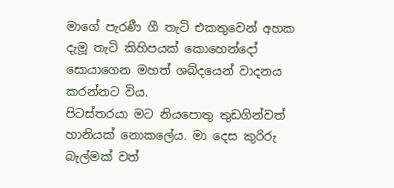මාගේ පැරණී ගී තැටි එකතුවෙන් අහක දැමූ තැටි කිහිපයක් කොහෙන්දෝ සොයාගෙන මහත් ශබ්දයෙන් වාදනය කරන්නට විය.
පිටස්තරයා මට නියපොතු තුඩගින්වත් හානියක් නොකලේය. මා දෙස කුරිරු බැල්මක් වත්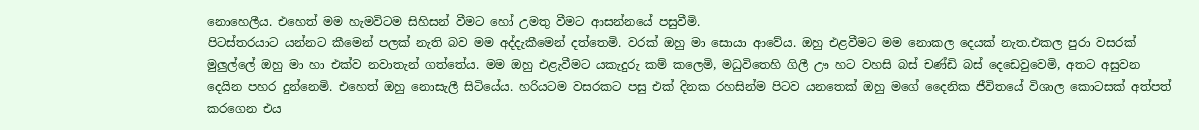නොහෙලීය. එහෙත් මම හැමවිටම සිහිසන් වීමට හෝ උමතු වීමට ආසන්නයේ පසුවීමි.
පිටස්තරයාට යන්නට කීමෙන් පලක් නැති බව මම අද්දැකීමෙන් දත්තෙමි. වරක් ඔහු මා සොයා ආවේය. ඔහු එළවීමට මම නොකල දෙයක් නැත.එකල පුරා වසරක් මුලුල්ලේ ඔහු මා හා එක්ව නවාතැන් ගත්තේය. මම ඔහු එළැවීමට යකැදුරු කම් කලෙමි, මධුවිතෙහි ගිලී ඌ හට වහසි බස් චණ්ඩි බස් දෙඩෙවුවෙමි, අතට අසුවන දෙයින පහර දුන්නෙමි. එහෙත් ඔහු නොසැලී සිටියේය. හරියටම වසරකට පසු එක් දිනක රහසින්ම පිටව යනතෙක් ඔහු මගේ දෛනික ජීවිතයේ විශාල කොටසක් අත්පත් කර‍ගෙන එය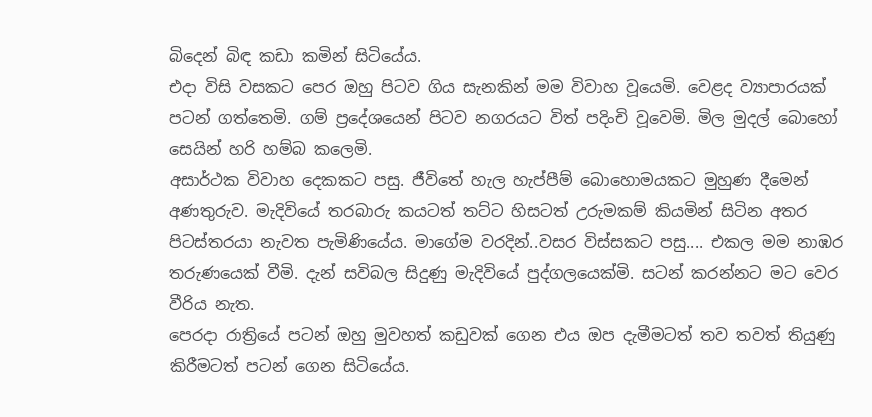බි‍‍දෙන් බිඳ කඩා කමින් සිටියේය.
එදා විසි වසකට පෙර ඔහු පිටව ගිය සැනකින් මම විවාහ වූයෙමි. වෙළද ව්‍යාපාරයක් පටන් ගත්තෙමි. ගම් ප්‍රදේශයෙන් පිටව නගරයට විත් පදිංචි වූවෙමි. මිල මුදල් බොහෝ සෙයින් හරි හම්බ කලෙමි.
අසාර්ථක විවාහ දෙකකට පසු. ජීවිතේ හැල හැප්පීම් බොහොමයකට මුහුණ දීමෙන් අණතුරුව. මැදිවියේ තරබාරු කයටත් තට්ට හිසටත් උරුමකම් කියමින් සිටින අතර පිටස්තරයා නැවත පැමිණියේය. මාගේම වරදින්..වසර විස්සකට පසු.... එකල මම නාඹර තරුණයෙක් වීමි. දැන් සවිබල සිදුණු මැදිවියේ පුද්ගලයෙක්මි. සටන් කරන්නට මට වෙර වීරිය නැත.
පෙරදා රාත්‍රියේ පටන් ඔහු මුවහත් කඩුවක් ගෙන එය ඔප දැමීමටත් තව තවත් තියුණු කිරීමටත් පටන් ගෙන සිටියේය.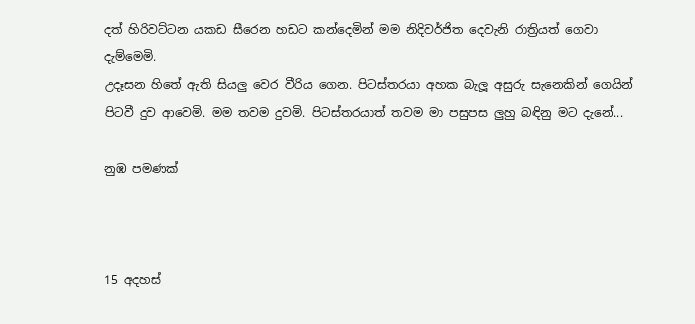දත් හිරිවට්ටන යකඩ සීරෙන හඩට කන්දෙමින් මම නිදිවර්ජිත දෙවැනි රාත්‍රියත් ගෙවා දැම්මෙමි.
උදෑසන හිතේ ඇති සියලු වෙර වීරිය ගෙන. පිටස්තරයා අහක බැලූ අසුරු සැනෙකින් ගෙයින් පිටවී දුව ආවෙමි. මම තවම දුවමි. පිටස්තරයාත් තවම මා පසුපස ලුහු බඳිනු මට දැනේ...

නුඹ පමණක්



15 අදහස්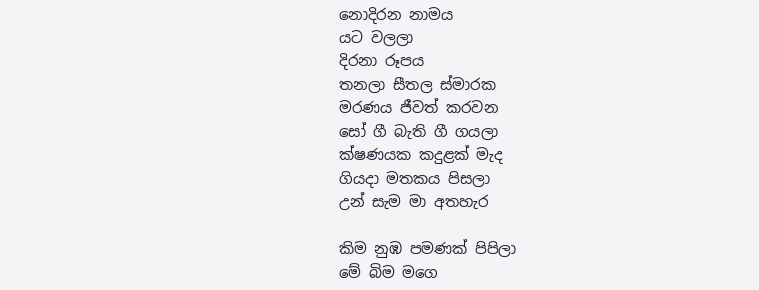නොදිරන නාමය
යට වලලා
දිරනා රූපය
තනලා සීතල ස්මාරක
මරණය ජීවත් කරවන
සෝ ගී බැති ගී ගයලා
ක්ෂණයක කදුළක් මැද
ගියදා මතකය පිසලා
උන් සැම මා අතහැර

කිම නුඹ පමණක් පිපිලා
මේ බිම මගෙ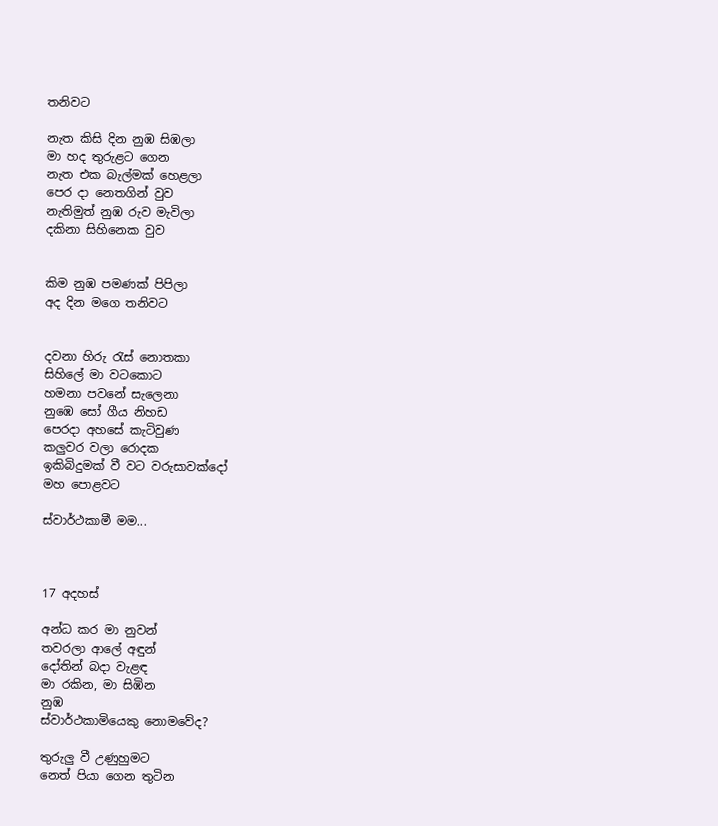තනිවට

නැත කිසි දින නුඹ සිඹලා
මා හද තුරුළට ගෙන
නැත එක බැල්මක් හෙළලා
පෙර දා නෙතගින් වුව
නැතිමුත් නුඹ රුව මැවිලා
දකිනා සිහිනෙක වුව


කිම නුඹ පමණක් පිපිලා
අද දින මගෙ තනිවට


දවනා හිරු රැස් නොතකා
සිහිලේ මා වටකොට
හමනා පවනේ සැලෙනා
නුඹෙ සෝ ගීය නිහඩ
පෙරදා අහසේ කැටිවුණ
කලුවර වලා රොදක
ඉකිබිදුමක් වී වට වරුසාවක්දෝ
මහ පොළවට

ස්වාර්ථකාමී මම...



17 අදහස්

අන්ධ කර මා නුවන්
තවරලා ආලේ අඳුන්
දෝතින් බදා වැළඳ
මා රකින, මා සිඹින
නුඹ
ස්වාර්ථකාමියෙකු නොමවේද?

තුරුලු වී උණුහුමට
නෙත් පියා ගෙන තුටින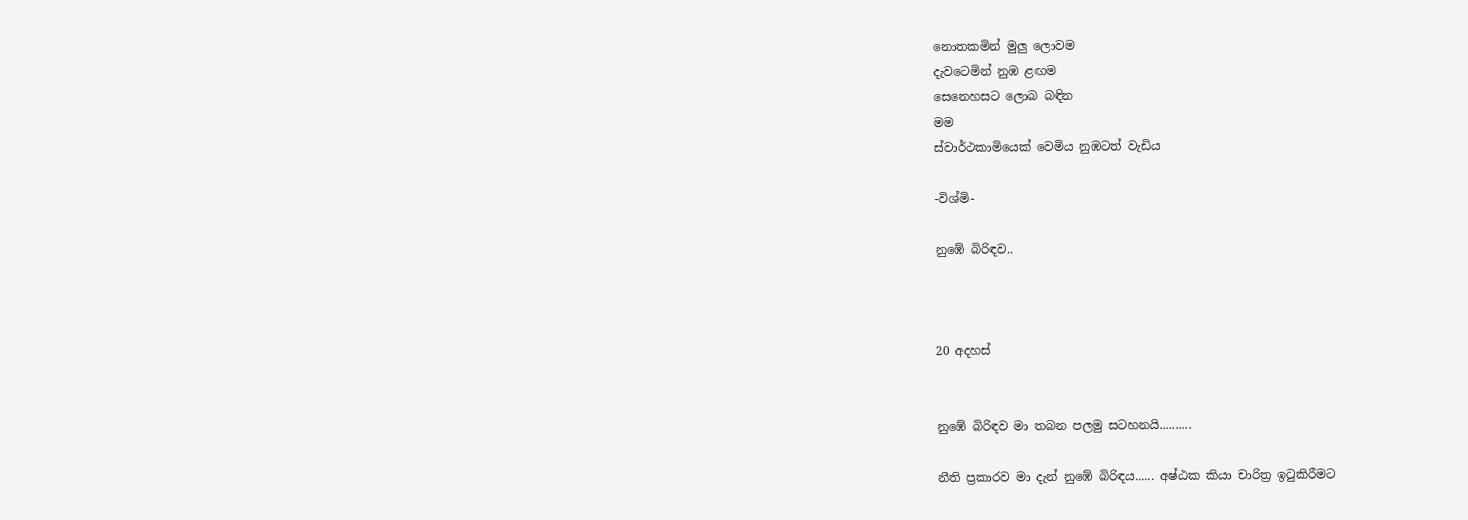නොතකමින් මුලු ලොවම‍
දැවටෙමින් නුඹ ළඟම
සෙනෙහසට ලොබ බඳින
මම
ස්වාර්ථකාමියෙක් වෙමිය නුඹටත් වැඩිය

-විශ්මි-

නුඹේ බිරිඳව..



20 අදහස්


නුඹේ බිරිඳව මා තබන පලමු සටහනයි..........

නීති ප්‍රකාරව මා දැන් නුඹේ බිරිඳය...... අෂ්ඨක කියා චාරිත්‍ර ඉටුකිරීමට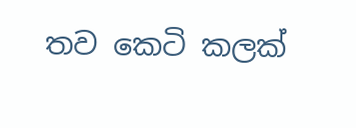තව කෙටි කලක්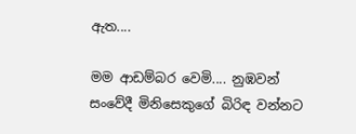ඇත....

මම ආඩම්බර වෙමි.... නුඹවන් සංවේදී මිනිසෙකුගේ බිරිඳ වන්නට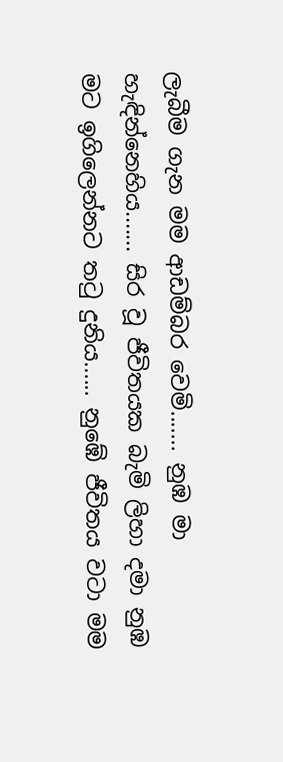ලැබීම ගැන මම ආඩම්බර වෙමි....... නුඹ මා හැඳින්නෙහිය....... සිර වූ ජීවිතයක බැමි ලිහා දමා නුඹ මට ඉගිලෙන්නට තටු දුනිය...... නුඹේ ජීවිතය වටා මම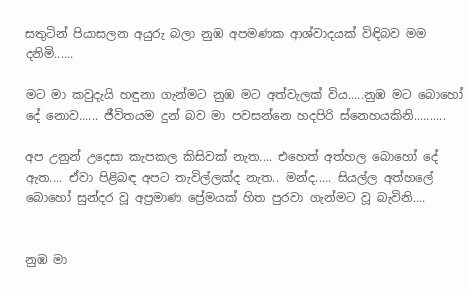සතුටින් පියාසලන අයුරු බලා නුඹ අපමණක ආශ්වාදයක් විඳිබව මම දනිමි......

මට මා කවුදැයි හඳුනා ගැන්මට නුඹ මට අත්වැලක් විය.....නුඹ මට බොහෝ දේ නොව...... ජීවිතයම දුන් බව මා පවසන්නෙ හදපිරි ස්නෙහයකිනි..........

අප උනුන් උදෙසා කැපකල කිසිවක් නැත.... එහෙත් අත්හල බොහෝ දේ ඇත.... ඒවා පිළිබඳ අපට තැවිල්ලක්ද නැත.. මන්ද..... සියල්ල අත්හලේ බොහෝ සුන්දර වූ අප්‍රමාණ ප්‍රේමයක් හිත පුරවා ගැන්මට වූ බැවිනි....


නුඹ මා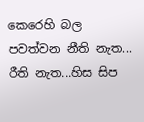කෙරෙහි බල පවත්වන නීති නැත... රීති නැත...හිස සිප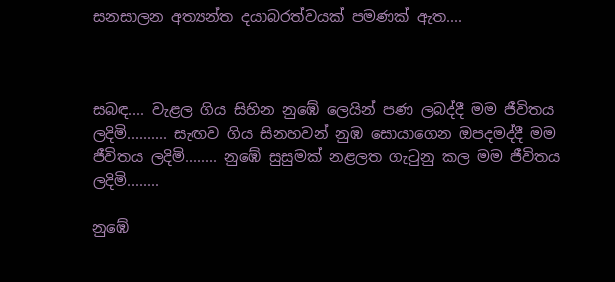සනසාලන අත්‍යන්ත දයාබරත්වයක් පමණක් ඇත....



සබඳ.... වැළල ගිය සිහින නුඹේ ලෙයින් පණ ලබද්දී මම ජීවිතය ලදිමි.......... සැඟව ගිය සිනහවන් නුඹ සොයාගෙන ඔපදමද්දී මම ජීවිතය ලදිමි........ නුඹේ සුසුමක් නළලත ගැටුනු කල මම ජීවිතය ලදිමි........

නුඹේ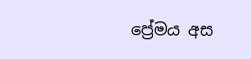ප්‍රේමය අස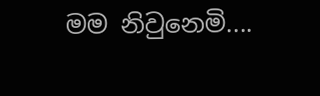මම නිවුනෙමි....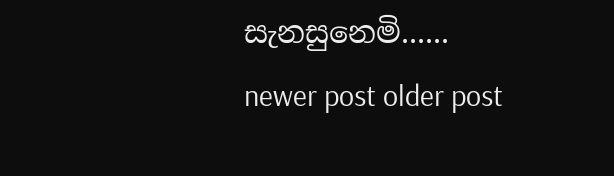සැනසුනෙමි......
newer post older post